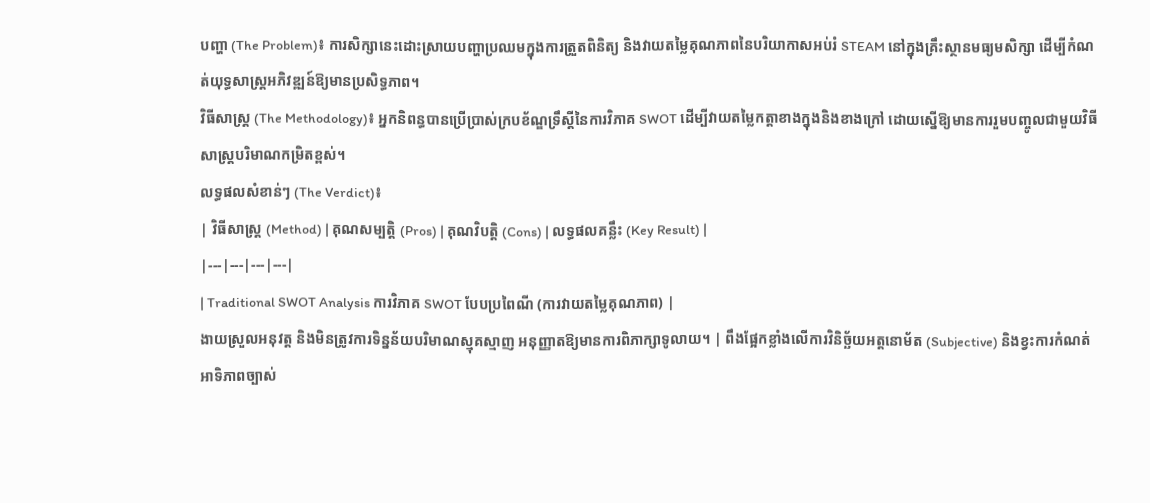បញ្ហា (The Problem)៖ ការសិក្សានេះដោះស្រាយបញ្ហាប្រឈមក្នុងការត្រួតពិនិត្យ និងវាយតម្លៃគុណភាពនៃបរិយាកាសអប់រំ STEAM នៅក្នុងគ្រឹះស្ថានមធ្យមសិក្សា ដើម្បីកំណត់យុទ្ធសាស្ត្រអភិវឌ្ឍន៍ឱ្យមានប្រសិទ្ធភាព។
វិធីសាស្ត្រ (The Methodology)៖ អ្នកនិពន្ធបានប្រើប្រាស់ក្របខ័ណ្ឌទ្រឹស្តីនៃការវិភាគ SWOT ដើម្បីវាយតម្លៃកត្តាខាងក្នុងនិងខាងក្រៅ ដោយស្នើឱ្យមានការរួមបញ្ចូលជាមួយវិធីសាស្ត្របរិមាណកម្រិតខ្ពស់។
លទ្ធផលសំខាន់ៗ (The Verdict)៖
| វិធីសាស្ត្រ (Method) | គុណសម្បត្តិ (Pros) | គុណវិបត្តិ (Cons) | លទ្ធផលគន្លឹះ (Key Result) |
|---|---|---|---|
| Traditional SWOT Analysis ការវិភាគ SWOT បែបប្រពៃណី (ការវាយតម្លៃគុណភាព) |
ងាយស្រួលអនុវត្ត និងមិនត្រូវការទិន្នន័យបរិមាណស្មុគស្មាញ អនុញ្ញាតឱ្យមានការពិភាក្សាទូលាយ។ | ពឹងផ្អែកខ្លាំងលើការវិនិច្ឆ័យអត្តនោម័ត (Subjective) និងខ្វះការកំណត់អាទិភាពច្បាស់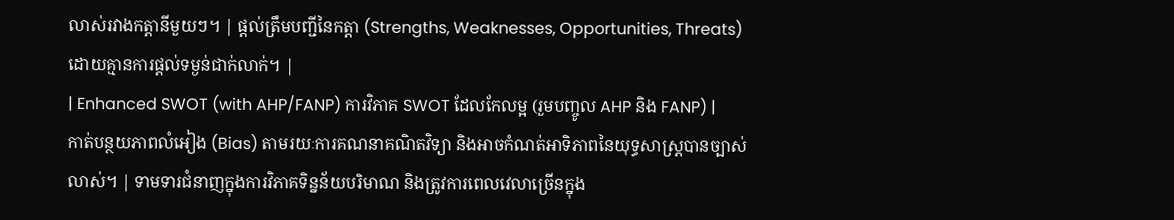លាស់រវាងកត្តានីមួយៗ។ | ផ្តល់ត្រឹមបញ្ជីនៃកត្តា (Strengths, Weaknesses, Opportunities, Threats) ដោយគ្មានការផ្តល់ទម្ងន់ជាក់លាក់។ |
| Enhanced SWOT (with AHP/FANP) ការវិភាគ SWOT ដែលកែលម្អ (រួមបញ្ចូល AHP និង FANP) |
កាត់បន្ថយភាពលំអៀង (Bias) តាមរយៈការគណនាគណិតវិទ្យា និងអាចកំណត់អាទិភាពនៃយុទ្ធសាស្ត្របានច្បាស់លាស់។ | ទាមទារជំនាញក្នុងការវិភាគទិន្នន័យបរិមាណ និងត្រូវការពេលវេលាច្រើនក្នុង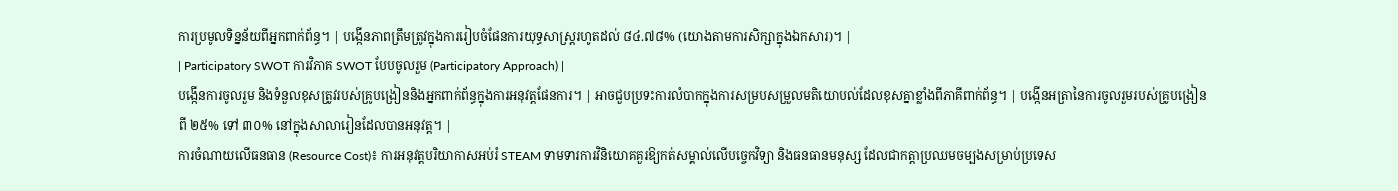ការប្រមូលទិន្នន័យពីអ្នកពាក់ព័ន្ធ។ | បង្កើនភាពត្រឹមត្រូវក្នុងការរៀបចំផែនការយុទ្ធសាស្ត្ររហូតដល់ ៨៤.៧៨% (យោងតាមការសិក្សាក្នុងឯកសារ)។ |
| Participatory SWOT ការវិភាគ SWOT បែបចូលរួម (Participatory Approach) |
បង្កើនការចូលរួម និងទំនួលខុសត្រូវរបស់គ្រូបង្រៀននិងអ្នកពាក់ព័ន្ធក្នុងការអនុវត្តផែនការ។ | អាចជួបប្រទះការលំបាកក្នុងការសម្របសម្រួលមតិយោបល់ដែលខុសគ្នាខ្លាំងពីភាគីពាក់ព័ន្ធ។ | បង្កើនអត្រានៃការចូលរួមរបស់គ្រូបង្រៀនពី ២៥% ទៅ ៣០% នៅក្នុងសាលារៀនដែលបានអនុវត្ត។ |
ការចំណាយលើធនធាន (Resource Cost)៖ ការអនុវត្តបរិយាកាសអប់រំ STEAM ទាមទារការវិនិយោគគួរឱ្យកត់សម្គាល់លើបច្ចេកវិទ្យា និងធនធានមនុស្ស ដែលជាកត្តាប្រឈមចម្បងសម្រាប់ប្រទេស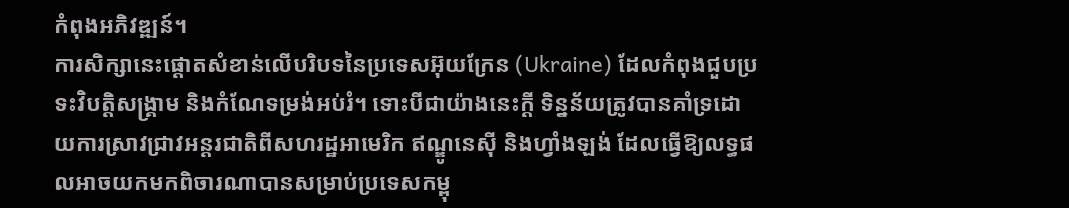កំពុងអភិវឌ្ឍន៍។
ការសិក្សានេះផ្តោតសំខាន់លើបរិបទនៃប្រទេសអ៊ុយក្រែន (Ukraine) ដែលកំពុងជួបប្រទះវិបត្តិសង្គ្រាម និងកំណែទម្រង់អប់រំ។ ទោះបីជាយ៉ាងនេះក្តី ទិន្នន័យត្រូវបានគាំទ្រដោយការស្រាវជ្រាវអន្តរជាតិពីសហរដ្ឋអាមេរិក ឥណ្ឌូនេស៊ី និងហ្វាំងឡង់ ដែលធ្វើឱ្យលទ្ធផលអាចយកមកពិចារណាបានសម្រាប់ប្រទេសកម្ពុ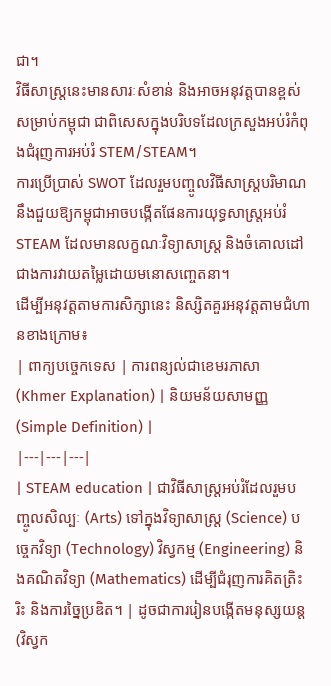ជា។
វិធីសាស្ត្រនេះមានសារៈសំខាន់ និងអាចអនុវត្តបានខ្ពស់សម្រាប់កម្ពុជា ជាពិសេសក្នុងបរិបទដែលក្រសួងអប់រំកំពុងជំរុញការអប់រំ STEM/STEAM។
ការប្រើប្រាស់ SWOT ដែលរួមបញ្ចូលវិធីសាស្ត្របរិមាណ នឹងជួយឱ្យកម្ពុជាអាចបង្កើតផែនការយុទ្ធសាស្ត្រអប់រំ STEAM ដែលមានលក្ខណៈវិទ្យាសាស្ត្រ និងចំគោលដៅជាងការវាយតម្លៃដោយមនោសញ្ចេតនា។
ដើម្បីអនុវត្តតាមការសិក្សានេះ និស្សិតគួរអនុវត្តតាមជំហានខាងក្រោម៖
| ពាក្យបច្ចេកទេស | ការពន្យល់ជាខេមរភាសា (Khmer Explanation) | និយមន័យសាមញ្ញ (Simple Definition) |
|---|---|---|
| STEAM education | ជាវិធីសាស្រ្តអប់រំដែលរួមបញ្ចូលសិល្បៈ (Arts) ទៅក្នុងវិទ្យាសាស្ត្រ (Science) បច្ចេកវិទ្យា (Technology) វិស្វកម្ម (Engineering) និងគណិតវិទ្យា (Mathematics) ដើម្បីជំរុញការគិតត្រិះរិះ និងការច្នៃប្រឌិត។ | ដូចជាការរៀនបង្កើតមនុស្សយន្ត (វិស្វក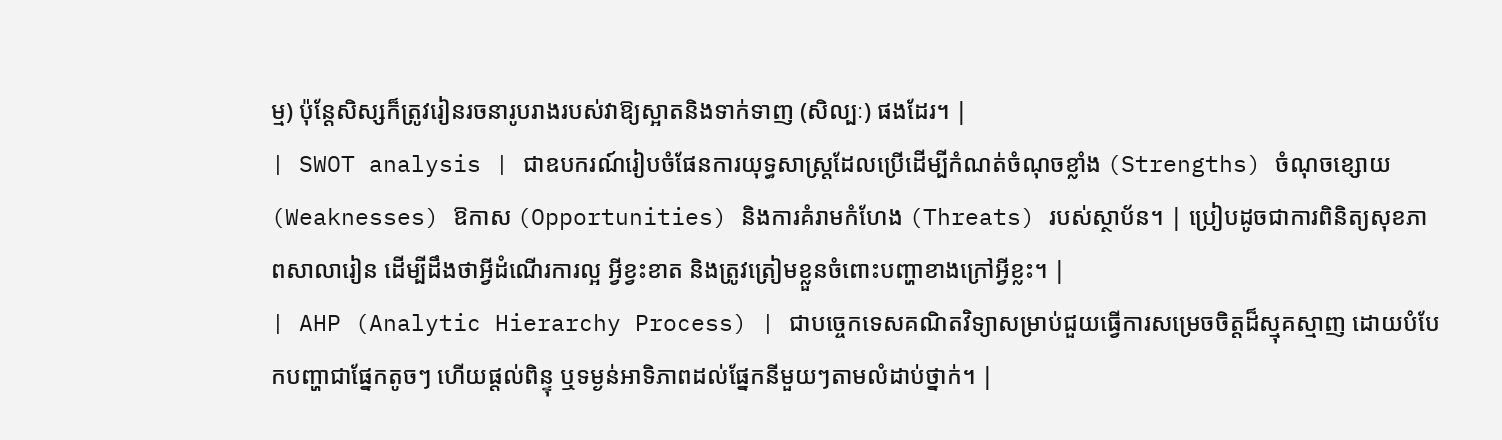ម្ម) ប៉ុន្តែសិស្សក៏ត្រូវរៀនរចនារូបរាងរបស់វាឱ្យស្អាតនិងទាក់ទាញ (សិល្បៈ) ផងដែរ។ |
| SWOT analysis | ជាឧបករណ៍រៀបចំផែនការយុទ្ធសាស្ត្រដែលប្រើដើម្បីកំណត់ចំណុចខ្លាំង (Strengths) ចំណុចខ្សោយ (Weaknesses) ឱកាស (Opportunities) និងការគំរាមកំហែង (Threats) របស់ស្ថាប័ន។ | ប្រៀបដូចជាការពិនិត្យសុខភាពសាលារៀន ដើម្បីដឹងថាអ្វីដំណើរការល្អ អ្វីខ្វះខាត និងត្រូវត្រៀមខ្លួនចំពោះបញ្ហាខាងក្រៅអ្វីខ្លះ។ |
| AHP (Analytic Hierarchy Process) | ជាបច្ចេកទេសគណិតវិទ្យាសម្រាប់ជួយធ្វើការសម្រេចចិត្តដ៏ស្មុគស្មាញ ដោយបំបែកបញ្ហាជាផ្នែកតូចៗ ហើយផ្តល់ពិន្ទុ ឬទម្ងន់អាទិភាពដល់ផ្នែកនីមួយៗតាមលំដាប់ថ្នាក់។ |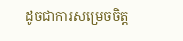ដូចជាការសម្រេចចិត្ត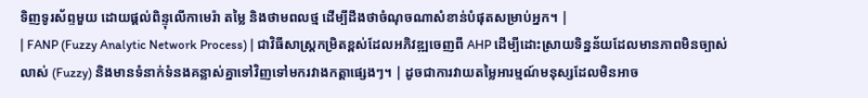ទិញទូរស័ព្ទមួយ ដោយផ្តល់ពិន្ទុលើកាមេរ៉ា តម្លៃ និងថាមពលថ្ម ដើម្បីដឹងថាចំណុចណាសំខាន់បំផុតសម្រាប់អ្នក។ |
| FANP (Fuzzy Analytic Network Process) | ជាវិធីសាស្ត្រកម្រិតខ្ពស់ដែលអភិវឌ្ឍចេញពី AHP ដើម្បីដោះស្រាយទិន្នន័យដែលមានភាពមិនច្បាស់លាស់ (Fuzzy) និងមានទំនាក់ទំនងគន្លាស់គ្នាទៅវិញទៅមករវាងកត្តាផ្សេងៗ។ | ដូចជាការវាយតម្លៃអារម្មណ៍មនុស្សដែលមិនអាច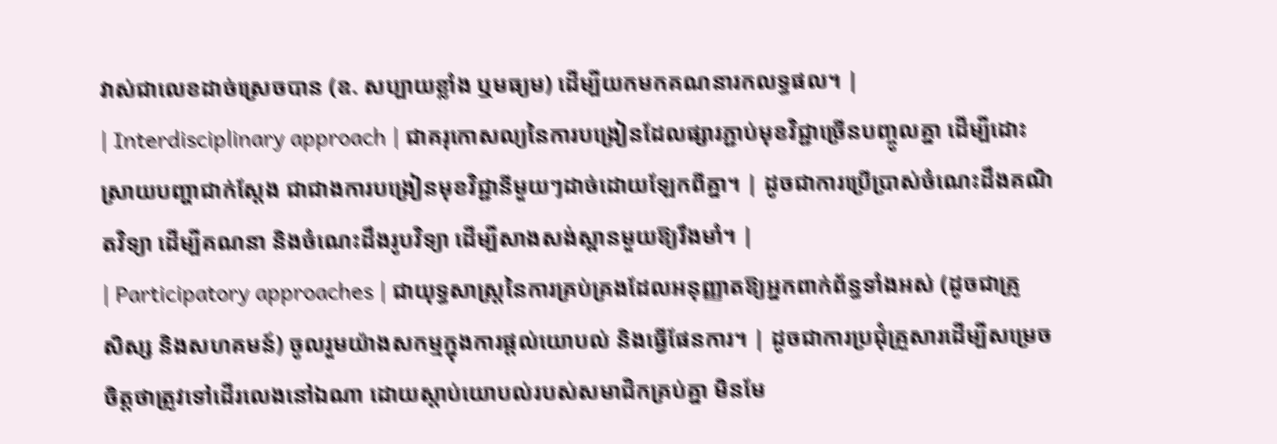វាស់ជាលេខដាច់ស្រេចបាន (ឧ. សប្បាយខ្លាំង ឬមធ្យម) ដើម្បីយកមកគណនារកលទ្ធផល។ |
| Interdisciplinary approach | ជាគរុកោសល្យនៃការបង្រៀនដែលផ្សារភ្ជាប់មុខវិជ្ជាច្រើនបញ្ចូលគ្នា ដើម្បីដោះស្រាយបញ្ហាជាក់ស្តែង ជាជាងការបង្រៀនមុខវិជ្ជានីមួយៗដាច់ដោយឡែកពីគ្នា។ | ដូចជាការប្រើប្រាស់ចំណេះដឹងគណិតវិទ្យា ដើម្បីគណនា និងចំណេះដឹងរូបវិទ្យា ដើម្បីសាងសង់ស្ពានមួយឱ្យរឹងមាំ។ |
| Participatory approaches | ជាយុទ្ធសាស្ត្រនៃការគ្រប់គ្រងដែលអនុញ្ញាតឱ្យអ្នកពាក់ព័ន្ធទាំងអស់ (ដូចជាគ្រូ សិស្ស និងសហគមន៍) ចូលរួមយ៉ាងសកម្មក្នុងការផ្តល់យោបល់ និងធ្វើផែនការ។ | ដូចជាការប្រជុំគ្រួសារដើម្បីសម្រេចចិត្តថាត្រូវទៅដើរលេងនៅឯណា ដោយស្តាប់យោបល់របស់សមាជិកគ្រប់គ្នា មិនមែ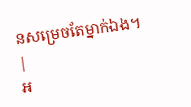នសម្រេចតែម្នាក់ឯង។ |
អ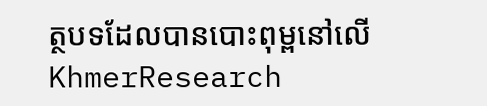ត្ថបទដែលបានបោះពុម្ពនៅលើ KhmerResearch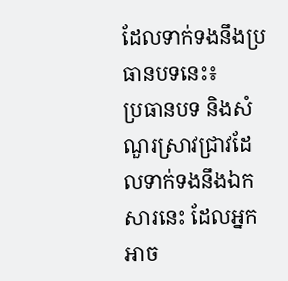ដែលទាក់ទងនឹងប្រធានបទនេះ៖
ប្រធានបទ និងសំណួរស្រាវជ្រាវដែលទាក់ទងនឹងឯកសារនេះ ដែលអ្នកអាច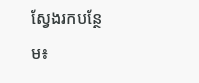ស្វែងរកបន្ថែម៖